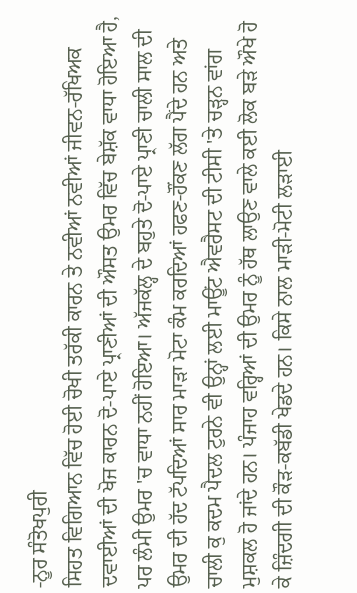-ਨੂਰ ਸੰਤੋਖਪੁਰੀ
ਸਿਹਤ ਵਿਗਿਆਨ ਵਿੱਚ ਹੋਈ ਚੋਖੀ ਤਰੱਕੀ ਕਾਰਨ ਤੇ ਨਵੀਆਂ ਨਵੀਆਂ ਜੀਵਨ-ਰੱਖਿਅਕ ਦਵਾਈਆਂ ਦੀ ਖੋਜ ਕਾਰਨ ਦੋ-ਪਾਏ ਪ੍ਰਾਣੀਆਂ ਦੀ ਔਸਤ ਉਮਰ ਵਿੱਚ ਬੇਸ਼ੱਕ ਵਾਧਾ ਹੋਇਆ ਹੈ, ਪਰ ਲੰਮੀ ਉਮਰ 'ਚ ਵਾਧਾ ਨਹੀਂ ਹੋਇਆ। ਅੱਜਕੱਲ੍ਹ ਦੇ ਬਹੁਤੇ ਦੋ-ਪਾਏ ਪ੍ਰਾਣੀ ਚਾਲੀ ਸਾਲ ਦੀ ਉਮਰ ਦੀ ਹੱਦ ਟੱਪਦਿਆਂ ਸਾਰ ਮਾੜਾ ਮੋਟਾ ਕੰਮ ਕਰਦਿਆਂ ਹਫਣ-ਹੌਂਕਣ ਲੱਗ ਪੈਂਦੇ ਹਨ ਅਤੇ ਚਾਲੀ ਕੁ ਕਦਮ ਪੈਦਲ ਟੁਰਨੇ ਵੀ ਉਨ੍ਹਾਂ ਲਈ ਮਾਊਂਟ ਐਵਰੈਸਟ ਦੀ ਟੀਸੀ 'ਤੇ ਚੜ੍ਹਨ ਵਾਂਗ ਮੁਸ਼ਕਲ ਹੋ ਜਾਂਦੇ ਹਨ। ਪੰਜਾਹ ਵਰ੍ਹਿਆਂ ਦੀ ਉਮਰ ਨੂੰ ਹੱਥ ਲਾਉਣ ਵਾਲੇ ਕਈ ਲੋਕ ਬੜੇ ਔਖੇ ਹੋ ਕੇ ਜ਼ਿੰਦਗੀ ਦੀ ਕੌੜ-ਕਬੱਡੀ ਖੇਡਦੇ ਹਨ। ਕਿਸੇ ਨਾਲ ਮਾੜੀ-ਮੋਟੀ ਲੜਾਈ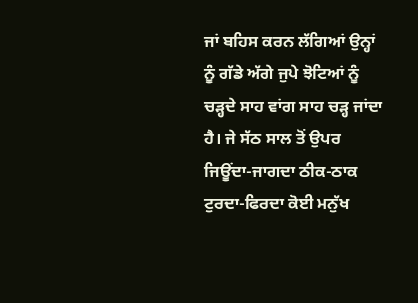ਜਾਂ ਬਹਿਸ ਕਰਨ ਲੱਗਿਆਂ ਉਨ੍ਹਾਂ ਨੂੰ ਗੱਡੇ ਅੱਗੇ ਜੁਪੇ ਝੋਟਿਆਂ ਨੂੰ ਚੜ੍ਹਦੇ ਸਾਹ ਵਾਂਗ ਸਾਹ ਚੜ੍ਹ ਜਾਂਦਾ ਹੈ। ਜੇ ਸੱਠ ਸਾਲ ਤੋਂ ਉਪਰ ਜਿਊਂਦਾ-ਜਾਗਦਾ ਠੀਕ-ਠਾਕ ਟੁਰਦਾ-ਫਿਰਦਾ ਕੋਈ ਮਨੁੱਖ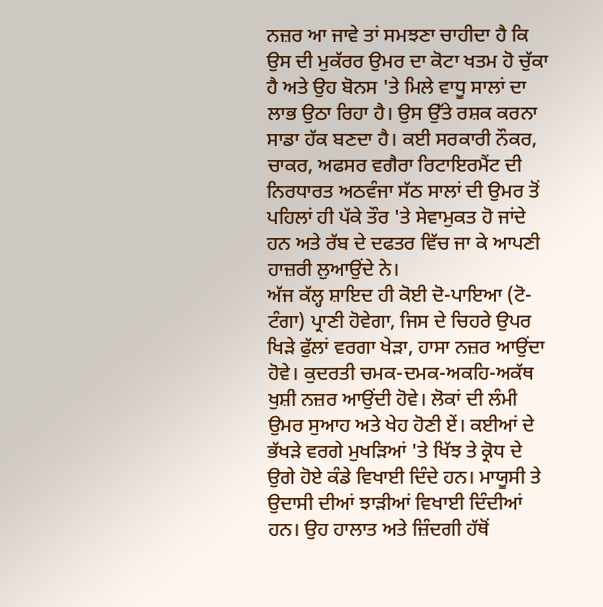ਨਜ਼ਰ ਆ ਜਾਵੇ ਤਾਂ ਸਮਝਣਾ ਚਾਹੀਦਾ ਹੈ ਕਿ ਉਸ ਦੀ ਮੁਕੱਰਰ ਉਮਰ ਦਾ ਕੋਟਾ ਖਤਮ ਹੋ ਚੁੱਕਾ ਹੈ ਅਤੇ ਉਹ ਬੋਨਸ 'ਤੇ ਮਿਲੇ ਵਾਧੂ ਸਾਲਾਂ ਦਾ ਲਾਭ ਉਠਾ ਰਿਹਾ ਹੈ। ਉਸ ਉੱਤੇ ਰਸ਼ਕ ਕਰਨਾ ਸਾਡਾ ਹੱਕ ਬਣਦਾ ਹੈ। ਕਈ ਸਰਕਾਰੀ ਨੌਕਰ, ਚਾਕਰ, ਅਫਸਰ ਵਗੈਰਾ ਰਿਟਾਇਰਮੈਂਟ ਦੀ ਨਿਰਧਾਰਤ ਅਠਵੰਜਾ ਸੱਠ ਸਾਲਾਂ ਦੀ ਉਮਰ ਤੋਂ ਪਹਿਲਾਂ ਹੀ ਪੱਕੇ ਤੌਰ 'ਤੇ ਸੇਵਾਮੁਕਤ ਹੋ ਜਾਂਦੇ ਹਨ ਅਤੇ ਰੱਬ ਦੇ ਦਫਤਰ ਵਿੱਚ ਜਾ ਕੇ ਆਪਣੀ ਹਾਜ਼ਰੀ ਲੁਆਉਂਦੇ ਨੇ।
ਅੱਜ ਕੱਲ੍ਹ ਸ਼ਾਇਦ ਹੀ ਕੋਈ ਦੋ-ਪਾਇਆ (ਟੋ-ਟੰਗਾ) ਪ੍ਰਾਣੀ ਹੋਵੇਗਾ, ਜਿਸ ਦੇ ਚਿਹਰੇ ਉਪਰ ਖਿੜੇ ਫੁੱਲਾਂ ਵਰਗਾ ਖੇੜਾ, ਹਾਸਾ ਨਜ਼ਰ ਆਉਂਦਾ ਹੋਵੇ। ਕੁਦਰਤੀ ਚਮਕ-ਦਮਕ-ਅਕਹਿ-ਅਕੱਥ ਖੁਸ਼ੀ ਨਜ਼ਰ ਆਉਂਦੀ ਹੋਵੇ। ਲੋਕਾਂ ਦੀ ਲੰਮੀ ਉਮਰ ਸੁਆਹ ਅਤੇ ਖੇਹ ਹੋਣੀ ਏਂ। ਕਈਆਂ ਦੇ ਭੱਖੜੇ ਵਰਗੇ ਮੁਖੜਿਆਂ 'ਤੇ ਖਿੱਝ ਤੇ ਕ੍ਰੋਧ ਦੇ ਉਗੇ ਹੋਏ ਕੰਡੇ ਵਿਖਾਈ ਦਿੰਦੇ ਹਨ। ਮਾਯੂਸੀ ਤੇ ਉਦਾਸੀ ਦੀਆਂ ਝਾੜੀਆਂ ਵਿਖਾਈ ਦਿੰਦੀਆਂ ਹਨ। ਉਹ ਹਾਲਾਤ ਅਤੇ ਜ਼ਿੰਦਗੀ ਹੱਥੋਂ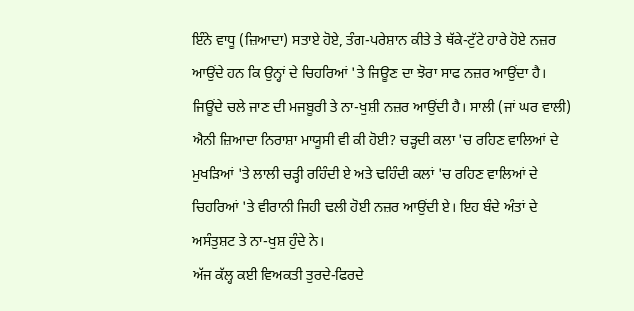ਇੰਨੇ ਵਾਧੂ (ਜ਼ਿਆਦਾ) ਸਤਾਏ ਹੋਏ, ਤੰਗ-ਪਰੇਸ਼ਾਨ ਕੀਤੇ ਤੇ ਥੱਕੇ-ਟੁੱਟੇ ਹਾਰੇ ਹੋਏ ਨਜ਼ਰ ਆਉਂਦੇ ਹਨ ਕਿ ਉਨ੍ਹਾਂ ਦੇ ਚਿਹਰਿਆਂ 'ਤੇ ਜਿਊਣ ਦਾ ਝੋਰਾ ਸਾਫ ਨਜ਼ਰ ਆਉਂਦਾ ਹੈ। ਜਿਊਂਦੇ ਚਲੇ ਜਾਣ ਦੀ ਮਜਬੂਰੀ ਤੇ ਨਾ-ਖੁਸ਼ੀ ਨਜ਼ਰ ਆਉਂਦੀ ਹੈ। ਸਾਲੀ (ਜਾਂ ਘਰ ਵਾਲੀ) ਐਨੀ ਜ਼ਿਆਦਾ ਨਿਰਾਸ਼ਾ ਮਾਯੂਸੀ ਵੀ ਕੀ ਹੋਈ? ਚੜ੍ਹਦੀ ਕਲਾ 'ਚ ਰਹਿਣ ਵਾਲਿਆਂ ਦੇ ਮੁਖੜਿਆਂ 'ਤੇ ਲਾਲੀ ਚੜ੍ਹੀ ਰਹਿੰਦੀ ਏ ਅਤੇ ਢਹਿੰਦੀ ਕਲਾਂ 'ਚ ਰਹਿਣ ਵਾਲਿਆਂ ਦੇ ਚਿਹਰਿਆਂ 'ਤੇ ਵੀਰਾਨੀ ਜਿਹੀ ਢਲੀ ਹੋਈ ਨਜ਼ਰ ਆਉਂਦੀ ਏ। ਇਹ ਬੰਦੇ ਅੰਤਾਂ ਦੇ ਅਸੰਤੁਸ਼ਟ ਤੇ ਨਾ-ਖੁਸ਼ ਹੁੰਦੇ ਨੇ।
ਅੱਜ ਕੱਲ੍ਹ ਕਈ ਵਿਅਕਤੀ ਤੁਰਦੇ-ਫਿਰਦੇ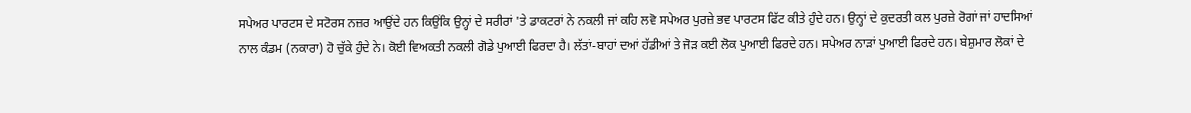ਸਪੇਅਰ ਪਾਰਟਸ ਦੇ ਸਟੋਰਸ ਨਜ਼ਰ ਆਉਂਦੇ ਹਨ ਕਿਉਂਕਿ ਉਨ੍ਹਾਂ ਦੇ ਸਰੀਰਾਂ 'ਤੇ ਡਾਕਟਰਾਂ ਨੇ ਨਕਲੀ ਜਾਂ ਕਹਿ ਲਵੋ ਸਪੇਅਰ ਪੁਰਜ਼ੇ ਭਵ ਪਾਰਟਸ ਫਿੱਟ ਕੀਤੇ ਹੁੰਦੇ ਹਨ। ਉਨ੍ਹਾਂ ਦੇ ਕੁਦਰਤੀ ਕਲ ਪੁਰਜ਼ੇ ਰੋਗਾਂ ਜਾਂ ਹਾਦਸਿਆਂ ਨਾਲ ਕੰਡਮ (ਨਕਾਰਾ) ਹੋ ਚੁੱਕੇ ਹੁੰਦੇ ਨੇ। ਕੋਈ ਵਿਅਕਤੀ ਨਕਲੀ ਗੋਡੇ ਪੁਆਈ ਫਿਰਦਾ ਹੈ। ਲੱਤਾਂ-ਬਾਹਾਂ ਦਆਂ ਹੱਡੀਆਂ ਤੇ ਜੋੜ ਕਈ ਲੋਕ ਪੁਆਈ ਫਿਰਦੇ ਹਨ। ਸਪੇਅਰ ਨਾੜਾਂ ਪੁਆਈ ਫਿਰਦੇ ਹਨ। ਬੇਸ਼ੁਮਾਰ ਲੋਕਾਂ ਦੇ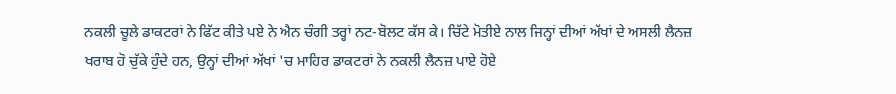ਨਕਲੀ ਚੂਲੇ ਡਾਕਟਰਾਂ ਨੇ ਫਿੱਟ ਕੀਤੇ ਪਏ ਨੇ ਐਨ ਚੰਗੀ ਤਰ੍ਹਾਂ ਨਟ-ਬੋਲਟ ਕੱਸ ਕੇ। ਚਿੱਟੇ ਮੋਤੀਏ ਨਾਲ ਜਿਨ੍ਹਾਂ ਦੀਆਂ ਅੱਖਾਂ ਦੇ ਅਸਲੀ ਲੈਨਜ਼ ਖਰਾਬ ਹੋ ਚੁੱਕੇ ਹੁੰਦੇ ਹਨ, ਉਨ੍ਹਾਂ ਦੀਆਂ ਅੱਖਾਂ 'ਚ ਮਾਹਿਰ ਡਾਕਟਰਾਂ ਨੇ ਨਕਲੀ ਲੈਨਜ਼ ਪਾਏ ਹੋਏ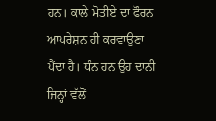ਹਨ। ਕਾਲੇ ਮੋਤੀਏ ਦਾ ਫੌਰਨ ਆਪਰੇਸ਼ਨ ਹੀ ਕਰਵਾਉਣਾ ਪੈਂਦਾ ਹੈ। ਧੰਨ ਹਨ ਉਹ ਦਾਨੀ ਜਿਨ੍ਹਾਂ ਵੱਲੋਂ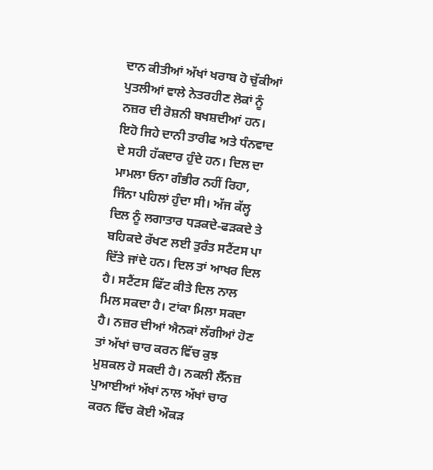ਦਾਨ ਕੀਤੀਆਂ ਅੱਖਾਂ ਖਰਾਬ ਹੋ ਚੁੱਕੀਆਂ ਪੁਤਲੀਆਂ ਵਾਲੇ ਨੇਤਰਹੀਣ ਲੋਕਾਂ ਨੂੰ ਨਜ਼ਰ ਦੀ ਰੋਸ਼ਨੀ ਬਖਸ਼ਦੀਆਂ ਹਨ। ਇਹੋ ਜਿਹੇ ਦਾਨੀ ਤਾਰੀਫ ਅਤੇ ਧੰਨਵਾਦ ਦੇ ਸਹੀ ਹੱਕਦਾਰ ਹੁੰਦੇ ਹਨ। ਦਿਲ ਦਾ ਮਾਮਲਾ ਓਨਾ ਗੰਭੀਰ ਨਹੀਂ ਰਿਹਾ, ਜਿੰਨਾ ਪਹਿਲਾਂ ਹੁੰਦਾ ਸੀ। ਅੱਜ ਕੱਲ੍ਹ ਦਿਲ ਨੂੰ ਲਗਾਤਾਰ ਧੜਕਦੇ-ਫੜਕਦੇ ਤੇ ਬਹਿਕਦੇ ਰੱਖਣ ਲਈ ਤੁਰੰਤ ਸਟੈਂਟਸ ਪਾ ਦਿੱਤੇ ਜਾਂਦੇ ਹਨ। ਦਿਲ ਤਾਂ ਆਖਰ ਦਿਲ ਹੈ। ਸਟੈਂਟਸ ਫਿੱਟ ਕੀਤੇ ਦਿਲ ਨਾਲ ਮਿਲ ਸਕਦਾ ਹੈ। ਟਾਂਕਾ ਮਿਲਾ ਸਕਦਾ ਹੈ। ਨਜ਼ਰ ਦੀਆਂ ਐਨਕਾਂ ਲੱਗੀਆਂ ਹੋਣ ਤਾਂ ਅੱਖਾਂ ਚਾਰ ਕਰਨ ਵਿੱਚ ਕੁਝ ਮੁਸ਼ਕਲ ਹੋ ਸਕਦੀ ਹੈ। ਨਕਲੀ ਲੈੱਨਜ਼ ਪੁਆਈਆਂ ਅੱਖਾਂ ਨਾਲ ਅੱਖਾਂ ਚਾਰ ਕਰਨ ਵਿੱਚ ਕੋਈ ਔਕੜ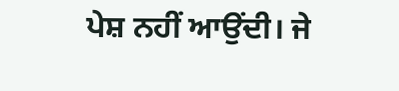ਪੇਸ਼ ਨਹੀਂ ਆਉਂਦੀ। ਜੇ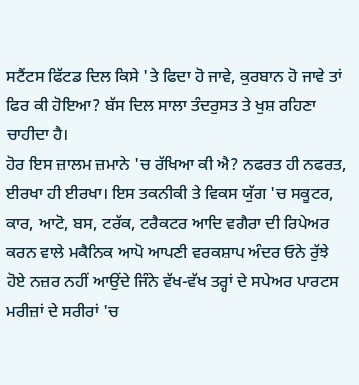ਸਟੈਂਟਸ ਫਿੱਟਡ ਦਿਲ ਕਿਸੇ 'ਤੇ ਫਿਦਾ ਹੋ ਜਾਵੇ, ਕੁਰਬਾਨ ਹੋ ਜਾਵੇ ਤਾਂ ਫਿਰ ਕੀ ਹੋਇਆ? ਬੱਸ ਦਿਲ ਸਾਲਾ ਤੰਦਰੁਸਤ ਤੇ ਖੁਸ਼ ਰਹਿਣਾ ਚਾਹੀਦਾ ਹੈ।
ਹੋਰ ਇਸ ਜ਼ਾਲਮ ਜ਼ਮਾਨੇ 'ਚ ਰੱਖਿਆ ਕੀ ਐ? ਨਫਰਤ ਹੀ ਨਫਰਤ, ਈਰਖਾ ਹੀ ਈਰਖਾ। ਇਸ ਤਕਨੀਕੀ ਤੇ ਵਿਕਸ ਯੁੱਗ 'ਚ ਸਕੂਟਰ, ਕਾਰ, ਆਟੋ, ਬਸ, ਟਰੱਕ, ਟਰੈਕਟਰ ਆਦਿ ਵਗੈਰਾ ਦੀ ਰਿਪੇਅਰ ਕਰਨ ਵਾਲੇ ਮਕੈਨਿਕ ਆਪੋ ਆਪਣੀ ਵਰਕਸ਼ਾਪ ਅੰਦਰ ਓਨੇ ਰੁੱਝੇ ਹੋਏ ਨਜ਼ਰ ਨਹੀਂ ਆਉਂਦੇ ਜਿੰਨੇ ਵੱਖ-ਵੱਖ ਤਰ੍ਹਾਂ ਦੇ ਸਪੇਅਰ ਪਾਰਟਸ ਮਰੀਜ਼ਾਂ ਦੇ ਸਰੀਰਾਂ 'ਚ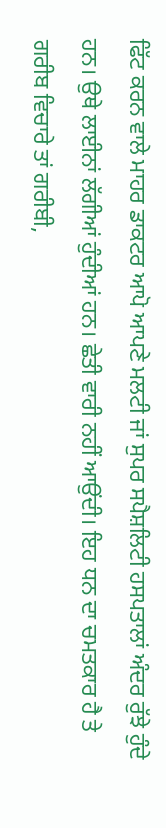ਫਿੱਟ ਕਰਨ ਵਾਲੇ ਮਾਹਰ ਡਾਕਟਰ ਆਪੋ ਆਪਣੇ ਮਲਟੀ ਜਾਂ ਸੁਪਰ ਸਪੈਸ਼ਲਿਟੀ ਹਸਪਤਾਲਾਂ ਅੰਦਰ ਰੁੱਝੇ ਹੁੰਦੇ ਹਨ। ਉਥੇ ਲਾਈਨਾਂ ਲੱਗੀਆਂ ਹੁੰਦੀਆਂ ਹਨ। ਛੇਤੀ ਵਾਰੀ ਨਹੀਂ ਆਉਂਦੀ। ਇਹ ਧਨ ਦਾ ਚਮਤਕਾਰ ਹੈ ਤੇ ਗਰੀਬ ਵਿਚਾਰੇ ਤਾਂ ਗਰੀਬੀ,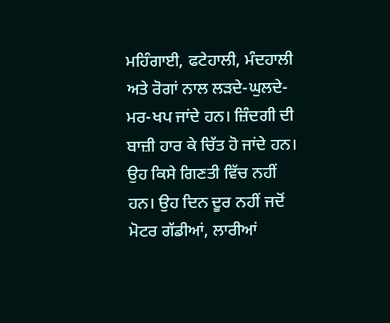ਮਹਿੰਗਾਈ, ਫਟੇਹਾਲੀ, ਮੰਦਹਾਲੀ ਅਤੇ ਰੋਗਾਂ ਨਾਲ ਲੜਦੇ-ਘੁਲਦੇ-ਮਰ-ਖਪ ਜਾਂਦੇ ਹਨ। ਜ਼ਿੰਦਗੀ ਦੀ ਬਾਜ਼ੀ ਹਾਰ ਕੇ ਚਿੱਤ ਹੋ ਜਾਂਦੇ ਹਨ। ਉਹ ਕਿਸੇ ਗਿਣਤੀ ਵਿੱਚ ਨਹੀਂ ਹਨ। ਉਹ ਦਿਨ ਦੂਰ ਨਹੀਂ ਜਦੋਂ ਮੋਟਰ ਗੱਡੀਆਂ, ਲਾਰੀਆਂ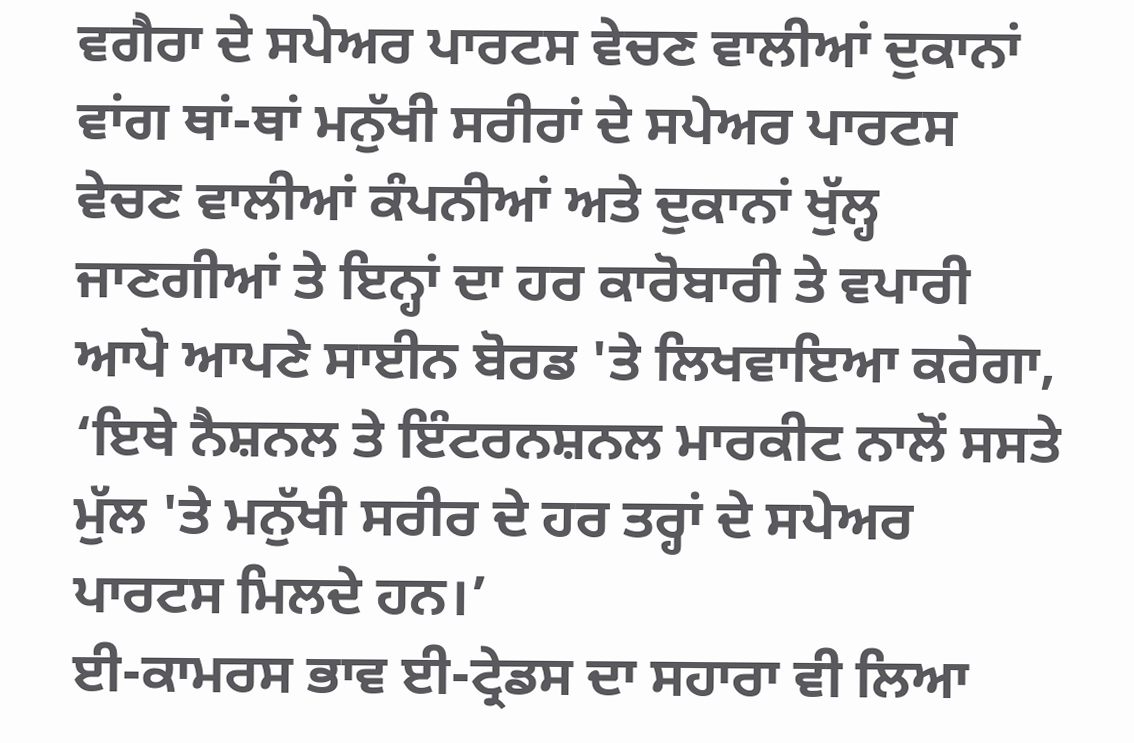ਵਗੈਰਾ ਦੇ ਸਪੇਅਰ ਪਾਰਟਸ ਵੇਚਣ ਵਾਲੀਆਂ ਦੁਕਾਨਾਂ ਵਾਂਗ ਥਾਂ-ਥਾਂ ਮਨੁੱਖੀ ਸਰੀਰਾਂ ਦੇ ਸਪੇਅਰ ਪਾਰਟਸ ਵੇਚਣ ਵਾਲੀਆਂ ਕੰਪਨੀਆਂ ਅਤੇ ਦੁਕਾਨਾਂ ਖੁੱਲ੍ਹ ਜਾਣਗੀਆਂ ਤੇ ਇਨ੍ਹਾਂ ਦਾ ਹਰ ਕਾਰੋਬਾਰੀ ਤੇ ਵਪਾਰੀ ਆਪੋ ਆਪਣੇ ਸਾਈਨ ਬੋਰਡ 'ਤੇ ਲਿਖਵਾਇਆ ਕਰੇਗਾ, ‘ਇਥੇ ਨੈਸ਼ਨਲ ਤੇ ਇੰਟਰਨਸ਼ਨਲ ਮਾਰਕੀਟ ਨਾਲੋਂ ਸਸਤੇ ਮੁੱਲ 'ਤੇ ਮਨੁੱਖੀ ਸਰੀਰ ਦੇ ਹਰ ਤਰ੍ਹਾਂ ਦੇ ਸਪੇਅਰ ਪਾਰਟਸ ਮਿਲਦੇ ਹਨ।’
ਈ-ਕਾਮਰਸ ਭਾਵ ਈ-ਟ੍ਰੇਡਸ ਦਾ ਸਹਾਰਾ ਵੀ ਲਿਆ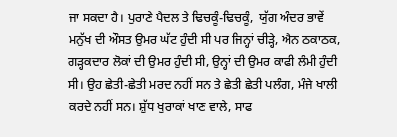ਜਾ ਸਕਦਾ ਹੈ। ਪੁਰਾਣੇ ਪੈਦਲ ਤੇ ਢਿਚਕੂੰ-ਢਿਚਕੂੰ,  ਯੁੱਗ ਅੰਦਰ ਭਾਵੇਂ ਮਨੁੱਖ ਦੀ ਔਸਤ ਉਮਰ ਘੱਟ ਹੁੰਦੀ ਸੀ ਪਰ ਜਿਨ੍ਹਾਂ ਚੀੜ੍ਹੇ, ਐਨ ਠਕਾਠਕ, ਗੜ੍ਹਕਦਾਰ ਲੋਕਾਂ ਦੀ ਉਮਰ ਹੁੰਦੀ ਸੀ, ਉਨ੍ਹਾਂ ਦੀ ਉਮਰ ਕਾਫੀ ਲੰਮੀ ਹੁੰਦੀ ਸੀ। ਉਹ ਛੇਤੀ-ਛੇਤੀ ਮਰਦ ਨਹੀਂ ਸਨ ਤੇ ਛੇਤੀ ਛੇਤੀ ਪਲੰਗ, ਮੰਜੇ ਖਾਲੀ ਕਰਦੇ ਨਹੀਂ ਸਨ। ਸ਼ੁੱਧ ਖੁਰਾਕਾਂ ਖਾਣ ਵਾਲੇ, ਸਾਫ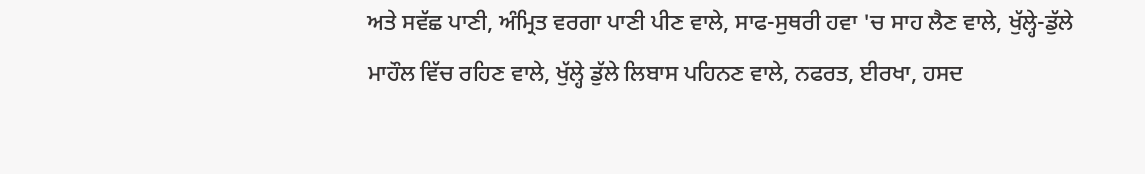ਅਤੇ ਸਵੱਛ ਪਾਣੀ, ਅੰਮ੍ਰਿਤ ਵਰਗਾ ਪਾਣੀ ਪੀਣ ਵਾਲੇ, ਸਾਫ-ਸੁਥਰੀ ਹਵਾ 'ਚ ਸਾਹ ਲੈਣ ਵਾਲੇ, ਖੁੱਲ੍ਹੇ-ਡੁੱਲੇ ਮਾਹੌਲ ਵਿੱਚ ਰਹਿਣ ਵਾਲੇ, ਖੁੱਲ੍ਹੇ ਡੁੱਲੇ ਲਿਬਾਸ ਪਹਿਨਣ ਵਾਲੇ, ਨਫਰਤ, ਈਰਖਾ, ਹਸਦ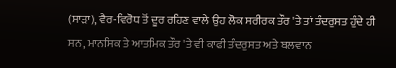(ਸਾੜਾ), ਵੈਰ-ਵਿਰੋਧ ਤੋਂ ਦੂਰ ਰਹਿਣ ਵਾਲੇ ਉਹ ਲੋਕ ਸਰੀਰਕ ਤੌਰ 'ਤੇ ਤਾਂ ਤੰਦਰੁਸਤ ਹੁੰਦੇ ਹੀ ਸਨ, ਮਾਨਸਿਕ ਤੇ ਆਤਮਿਕ ਤੌਰ 'ਤੇ ਵੀ ਕਾਫੀ ਤੰਦਰੁਸਤ ਅਤੇ ਬਲਵਾਨ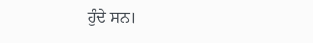ਹੁੰਦੇ ਸਨ।